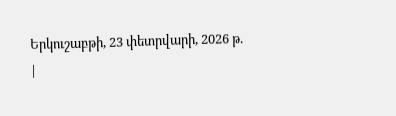Երկուշաբթի, 23 փետրվարի, 2026 թ.
|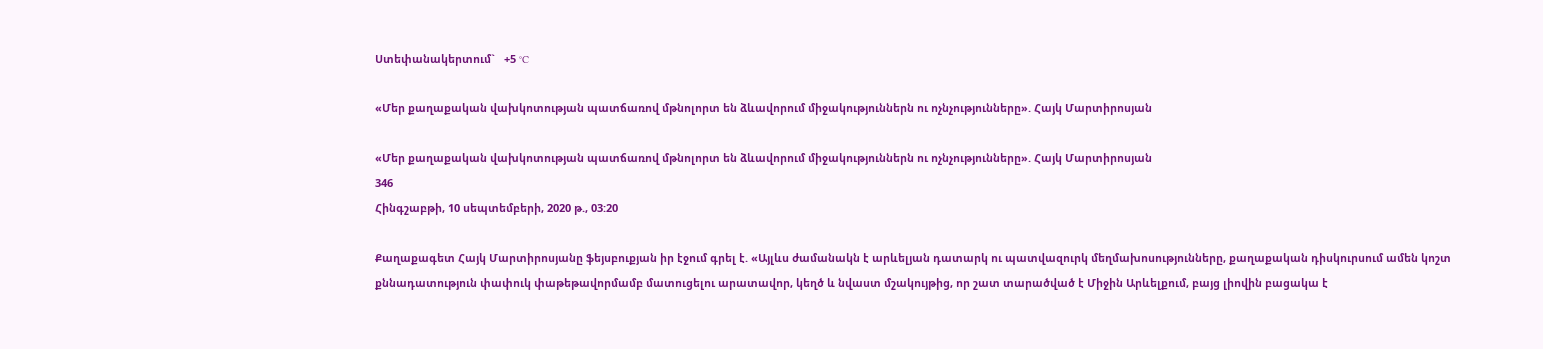Ստեփանակերտում`   +5 °C

«Մեր քաղաքական վախկոտության պատճառով մթնոլորտ են ձևավորում միջակություններն ու ոչնչությունները». Հայկ Մարտիրոսյան

«Մեր քաղաքական վախկոտության պատճառով մթնոլորտ են ձևավորում միջակություններն ու ոչնչությունները». Հայկ Մարտիրոսյան
346
Հինգշաբթի, 10 սեպտեմբերի, 2020 թ., 03:20

Քաղաքագետ Հայկ Մարտիրոսյանը ֆեյսբուքյան իր էջում գրել է. «Այլևս ժամանակն է արևելյան դատարկ ու պատվազուրկ մեղմախոսությունները, քաղաքական դիսկուրսում ամեն կոշտ քննադատություն փափուկ փաթեթավորմամբ մատուցելու արատավոր, կեղծ և նվաստ մշակույթից, որ շատ տարածված է Միջին Արևելքում, բայց լիովին բացակա է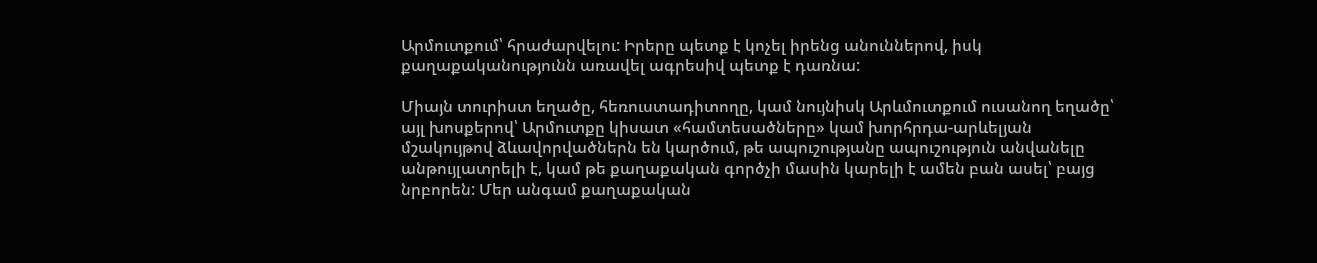Արմուտքում՝ հրաժարվելու: Իրերը պետք է կոչել իրենց անուններով, իսկ քաղաքականությունն առավել ագրեսիվ պետք է դառնա:

Միայն տուրիստ եղածը, հեռուստադիտողը, կամ նույնիսկ Արևմուտքում ուսանող եղածը՝ այլ խոսքերով՝ Արմուտքը կիսատ «համտեսածները» կամ խորհրդա-արևելյան մշակույթով ձևավորվածներն են կարծում, թե ապուշությանը ապուշություն անվանելը անթույլատրելի է, կամ թե քաղաքական գործչի մասին կարելի է ամեն բան ասել՝ բայց նրբորեն: Մեր անգամ քաղաքական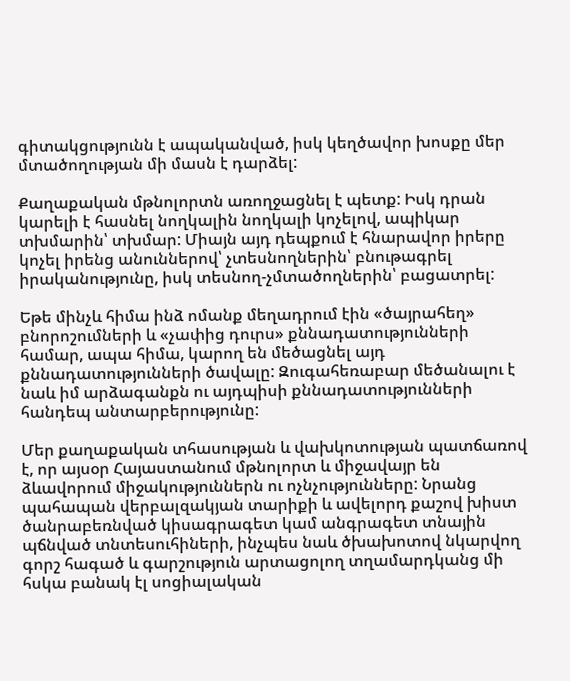գիտակցությունն է ապականված, իսկ կեղծավոր խոսքը մեր մտածողության մի մասն է դարձել:

Քաղաքական մթնոլորտն առողջացնել է պետք: Իսկ դրան կարելի է հասնել նողկալին նողկալի կոչելով, ապիկար տխմարին՝ տխմար: Միայն այդ դեպքում է հնարավոր իրերը կոչել իրենց անուններով՝ չտեսնողներին՝ բնութագրել իրականությունը, իսկ տեսնող-չմտածողներին՝ բացատրել:

Եթե մինչև հիմա ինձ ոմանք մեղադրում էին «ծայրահեղ» բնորոշումների և «չափից դուրս» քննադատությունների համար, ապա հիմա, կարող են մեծացնել այդ քննադատությունների ծավալը: Զուգահեռաբար մեծանալու է նաև իմ արձագանքն ու այդպիսի քննադատությունների հանդեպ անտարբերությունը:

Մեր քաղաքական տհասության և վախկոտության պատճառով է, որ այսօր Հայաստանում մթնոլորտ և միջավայր են ձևավորում միջակություններն ու ոչնչությունները: Նրանց պահապան վերբալզակյան տարիքի և ավելորդ քաշով խիստ ծանրաբեռնված կիսագրագետ կամ անգրագետ տնային պճնված տնտեսուհիների, ինչպես նաև ծխախոտով նկարվող գորշ հագած և գարշություն արտացոլող տղամարդկանց մի հսկա բանակ էլ սոցիալական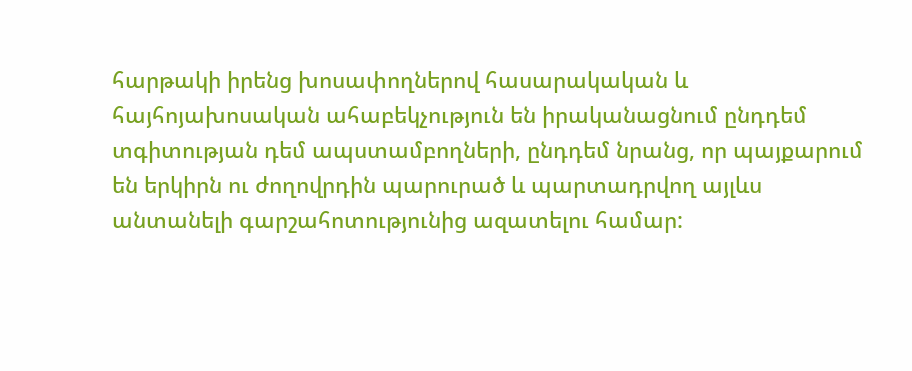հարթակի իրենց խոսափողներով հասարակական և հայհոյախոսական ահաբեկչություն են իրականացնում ընդդեմ տգիտության դեմ ապստամբողների, ընդդեմ նրանց, որ պայքարում են երկիրն ու ժողովրդին պարուրած և պարտադրվող այլևս անտանելի գարշահոտությունից ազատելու համար: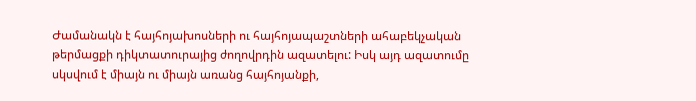Ժամանակն է հայհոյախոսների ու հայհոյապաշտների ահաբեկչական թերմացքի դիկտատուրայից ժողովրդին ազատելու: Իսկ այդ ազատումը սկսվում է միայն ու միայն առանց հայհոյանքի,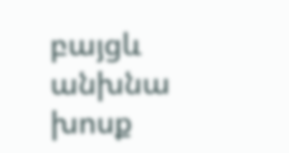բայցև անխնա խոսք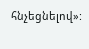հնչեցնելով»: